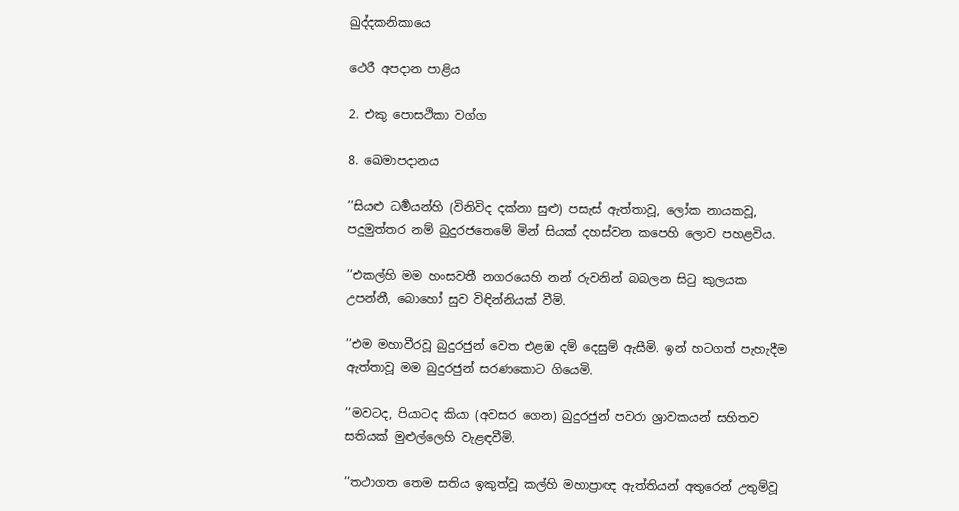ඛුද්දකනිකායෙ

ථෙරී අපදාන පාළිය

2. එකු පොසථිකා වග්ග

8. ඛෙමාපදානය

’’සියළු ධර්‍මයන්හි (විනිවිද දක්නා සුළු) පසැස් ඇත්තාවූ, ලෝක නායකවූ, පදුමුත්තර නම් බුදුරජතෙමේ මින් සියක් දහස්වන කපෙහි ලොව පහළවිය.

’’එකල්හි මම හංසවතී නගරයෙහි නන් රුවනින් බබලන සිටු කුලයක උපන්නී, බොහෝ සුව විඳින්නියක් වීමි.

’’එම මහාවීරවූ බුදුරජුන් වෙත එළඹ දම් දෙසුම් ඇසීමි. ඉන් හටගත් පැහැදීම ඇත්තාවූ මම බුදුරජුන් සරණකොට ගියෙමි.

’’මවටද, පියාටද කියා (අවසර ගෙන) බුදුරජුන් පවරා ශ්‍රාවකයන් සහිතව සතියක් මුළුල්ලෙහි වැළඳවීමි.

’’තථාගත තෙම සතිය ඉකුත්වූ කල්හි මහාප්‍රාඥ ඇත්තියන් අතුරෙන් උතුම්වූ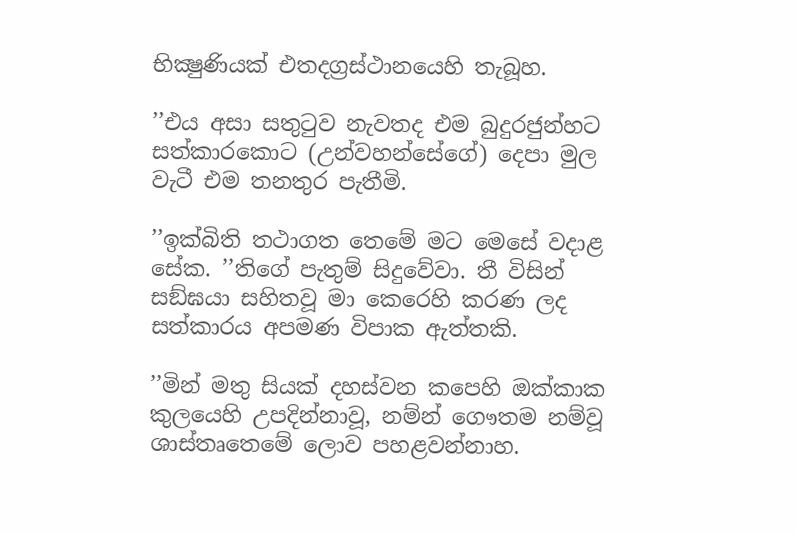භික්‍ෂුණියක් එතදග්‍රස්ථානයෙහි තැබූහ.

’’එය අසා සතුටුව නැවතද එම බුදුරජුන්හට සත්කාරකොට (උන්වහන්සේගේ) දෙපා මුල වැටී එම තනතුර පැතීමි.

’’ඉක්බිති තථාගත තෙමේ මට මෙසේ වදාළ සේක. ’’තිගේ පැතුම් සිදුවේවා. තී විසින් සඞ්ඝයා සහිතවූ මා කෙරෙහි කරණ ලද සත්කාරය අපමණ විපාක ඇත්තකි.

’’මින් මතු සියක් දහස්වන කපෙහි ඔක්කාක කුලයෙහි උපදින්නාවූ, නම්න් ගෞතම නම්වූ ශාස්තෘතෙමේ ලොව පහළවන්නාහ.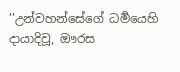’’උන්වහන්සේගේ ධර්‍මයෙහි දායාදිවූ, ඖරස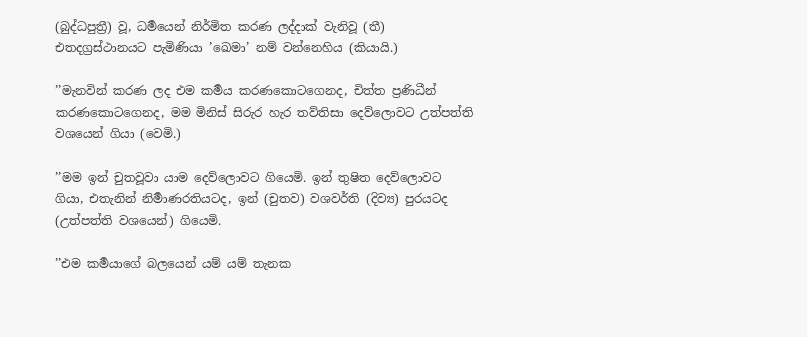(බුද්ධපුත්‍රී) වූ, ධර්‍මයෙන් නිර්මිත කරණ ලද්දාක් වැනිවූ (තී) එතදග්‍රස්ථානයට පැමිණියා ’ඛෙමා’ නම් වන්නෙහිය (කියායි.)

’’මැනවින් කරණ ලද එම කර්‍මය කරණකොටගෙනද, චිත්ත ප්‍රණිධීන් කරණකොටගෙනද, මම මිනිස් සිරුර හැර තව්තිසා දෙව්ලොවට උත්පත්ති වශයෙන් ගියා (වෙමි.)

’’මම ඉන් චුතවූවා යාම දෙව්ලොවට ගියෙමි. ඉන් තුෂිත දෙව්ලොවට ගියා, එතැනින් නිර්‍මාණරතියටද, ඉන් (චුතව) වශවර්ති (දිව්‍ය) පුරයටද (උත්පත්ති වශයෙන්) ගියෙමි.

’’එම කර්‍මයාගේ බලයෙන් යම් යම් තැනක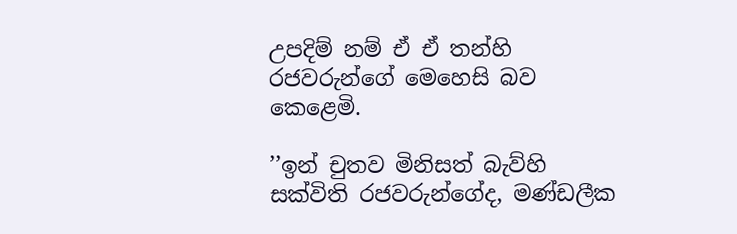උපදිම් නම් ඒ ඒ තන්හි රජවරුන්ගේ මෙහෙසි බව කෙළෙමි.

’’ඉන් චුතව මිනිසත් බැව්හි සක්විති රජවරුන්ගේද, මණ්ඩලීක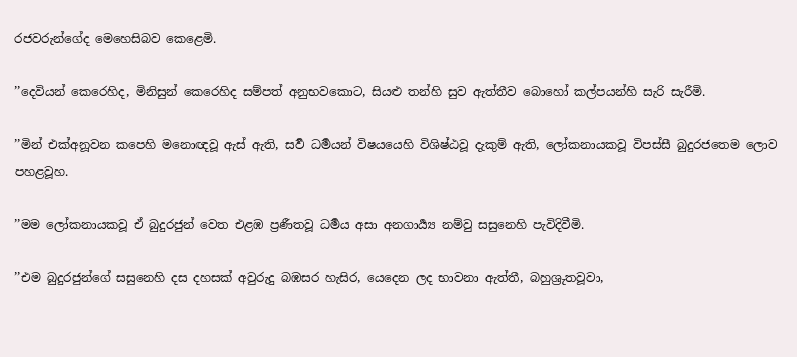රජවරුන්ගේද මෙහෙසිබව කෙළෙමි.

’’දෙවියන් කෙරෙහිද, මිනිසුන් කෙරෙහිද සම්පත් අනුභවකොට, සියළු තන්හි සුව ඇත්තීව බොහෝ කල්පයන්හි සැරි සැරීමි.

’’මින් එක්අනූවන කපෙහි මනොඥවූ ඇස් ඇති, සර්‍ව ධර්‍මයන් විෂයයෙහි විශිෂ්ඨවූ දැකුම් ඇති, ලෝකනායකවූ විපස්සී බුදුරජතෙම ලොව පහළවූහ.

’’මම ලෝකනායකවූ ඒ බුදුරජුන් වෙත එළඹ ප්‍රණීතවූ ධර්‍මය අසා අනගාර්‍ය්‍ය නම්වු සසුනෙහි පැවිදිවීමි.

’’එම බුදුරජුන්ගේ සසුනෙහි දස දහසක් අවුරුදු බඹසර හැසිර, යෙදෙන ලද භාවනා ඇත්තී, බහුශ්‍රුතවූවා,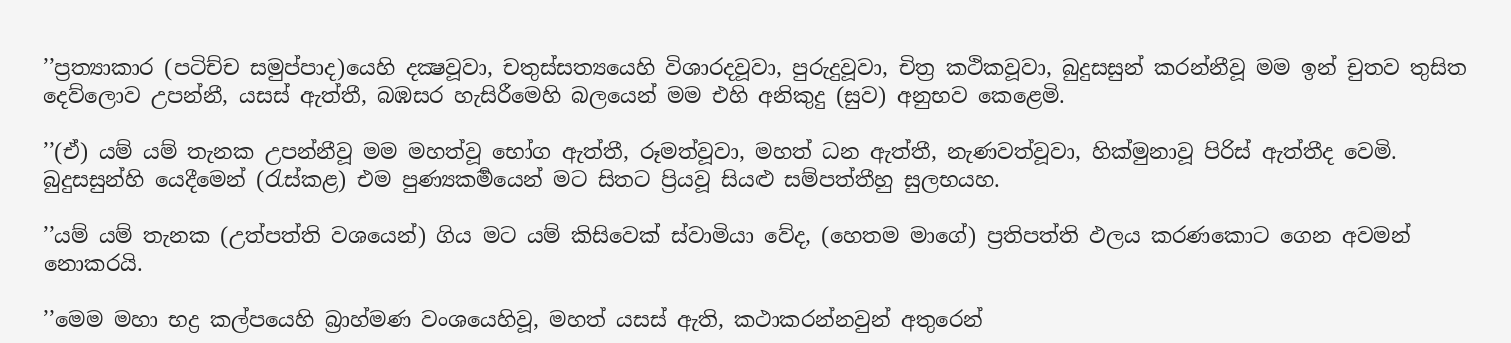’’ප්‍රත්‍යාකාර (පටිච්ච සමුප්පාද)යෙහි දක්‍ෂවූවා, චතුස්සත්‍යයෙහි විශාරදවූවා, පුරුදුවූවා, චිත්‍ර කථිකවූවා, බුදුසසුන් කරන්නීවූ මම ඉන් චුතව තුසිත දෙව්ලොව උපන්නී, යසස් ඇත්තී, බඹසර හැසිරීමෙහි බලයෙන් මම එහි අනිකුදු (සුව) අනුභව කෙළෙමි.

’’(ඒ) යම් යම් තැනක උපන්නීවූ මම මහත්වූ භෝග ඇත්තී, රූමත්වූවා, මහත් ධන ඇත්තී, නැණවත්වූවා, හික්මුනාවූ පිරිස් ඇත්තීද වෙමි. බුදුසසුන්හි යෙදීමෙන් (රැස්කළ) එම පුණ්‍යකර්‍මයෙන් මට සිතට ප්‍රියවූ සියළු සම්පත්තීහු සුලභයහ.

’’යම් යම් තැනක (උත්පත්ති වශයෙන්) ගිය මට යම් කිසිවෙක් ස්වාමියා වේද, (හෙතම මාගේ) ප්‍රතිපත්ති ඵලය කරණකොට ගෙන අවමන් නොකරයි.

’’මෙම මහා භද්‍ර කල්පයෙහි බ්‍රාහ්මණ වංශයෙහිවූ, මහත් යසස් ඇති, කථාකරන්නවුන් අතුරෙන්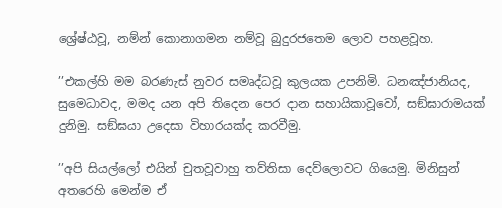ශ්‍රේෂ්ඨවූ, නම්න් කොනාගමන නම්වූ බුදුරජතෙම ලොව පහළවූහ.

’’එකල්හි මම බරණැස් නුවර සමෘද්ධවූ කුලයක උපනිමි. ධනඤ්ජානියද, සුමෙධාවද, මමද යන අපි තිදෙන පෙර දාන සහායිකාවූවෝ, සඞ්ඝාරාමයක් දුනිමු. සඞ්ඝයා උදෙසා විහාරයක්ද කරවීමු.

’’අපි සියල්ලෝ එයින් චුතවූවාහු තව්තිසා දෙව්ලොවට ගියෙමු. මිනිසුන් අතරෙහි මෙන්ම ඒ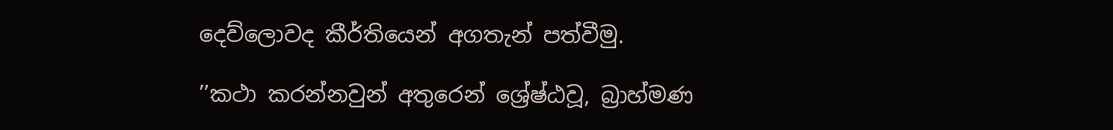දෙව්ලොවද කීර්තියෙන් අගතැන් පත්වීමු.

’’කථා කරන්නවුන් අතුරෙන් ශ්‍රේෂ්ඨවූ, බ්‍රාහ්මණ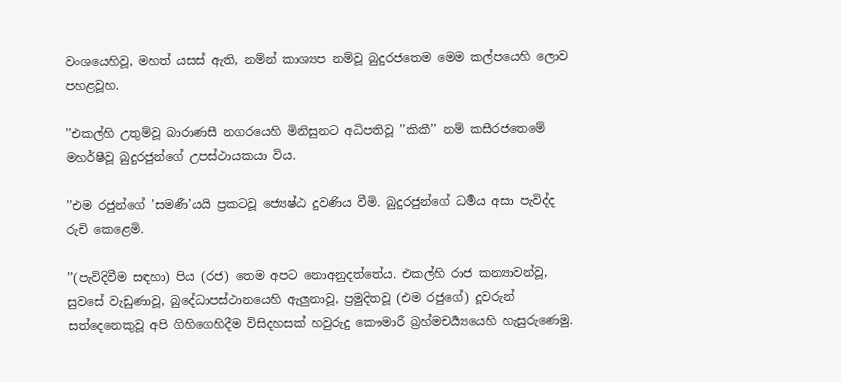වංශයෙහිවූ, මහත් යසස් ඇති, නම්න් කාශ්‍යප නම්වූ බුදුරජතෙම මෙම කල්පයෙහි ලොව පහළවූහ.

’’එකල්හි උතුම්වූ බාරාණසී නගරයෙහි මිනිසුනට අධිපතිවූ ’’කිකී’’ නම් කසීරජතෙමේ මහර්ෂීවූ බුදුරජුන්ගේ උපස්ථායකයා විය.

’’එම රජුන්ගේ ’සමණී’යයි ප්‍රකටවූ ජ්‍යෙෂ්ඨ දුවණිය වීමි. බුදුරජුන්ගේ ධර්‍මය අසා පැවිද්ද රුචි කෙළෙමි.

’’(පැවිදිවීම සඳහා) පිය (රජ) තෙම අපට නොඅනුදත්තේය. එකල්හි රාජ කන්‍යාවන්වූ, සුවසේ වැඩුණාවූ, බුදේ‍ධාපස්ථානයෙහි ඇලුනාවූ, ප්‍රමුදිතවූ (එම රජුගේ) දූවරුන් සත්දෙනෙකුවූ අපි ගිහිගෙහිදීම විසිදහසක් හවුරුදු කෞමාරී බ්‍රහ්මචර්‍ය්‍යයෙහි හැසුරුණෙමු.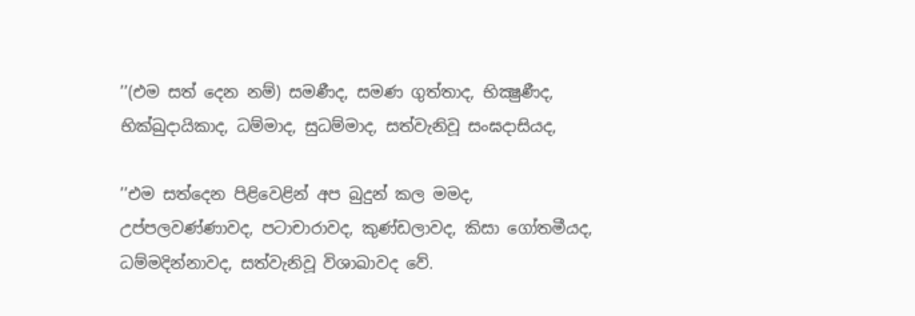’’(එම සත් දෙන නම්) සමණීද, සමණ ගුත්තාද, භික්‍ෂුණීද, භික්ඛුදායිකාද, ධම්මාද, සුධම්මාද, සත්වැනිවූ සංඝදාසියද,

’’එම සත්දෙන පිළිවෙළින් අප බුදුන් කල මමද, උප්පලවණ්ණාවද, පටාචාරාවද, කුණ්ඩලාවද, කිසා ගෝතමීයද, ධම්මදින්නාවද, සත්වැනිවූ විශාඛාවද වේ.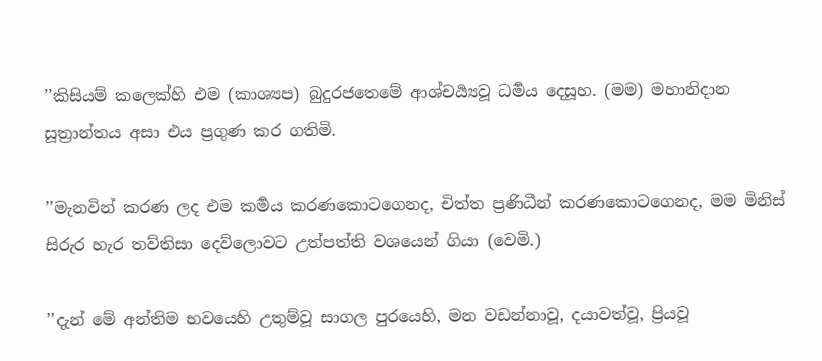’’කිසියම් කලෙක්හි එම (කාශ්‍යප) බුදුරජතෙමේ ආශ්චර්‍ය්‍යවූ ධර්‍මය දෙසූහ. (මම) මහානිදාන සූත්‍රාන්තය අසා එය ප්‍රගුණ කර ගතිමි.

’’මැනවින් කරණ ලද එම කර්‍මය කරණකොටගෙනද, චිත්ත ප්‍රණිධීන් කරණකොටගෙනද, මම මිනිස් සිරුර හැර තව්තිසා දෙව්ලොවට උත්පත්ති වශයෙන් ගියා (වෙමි.)

’’දැන් මේ අන්තිම භවයෙහි උතුම්වූ සාගල පුරයෙහි, මන වඩන්නාවූ, දයාවත්වූ, ප්‍රියවූ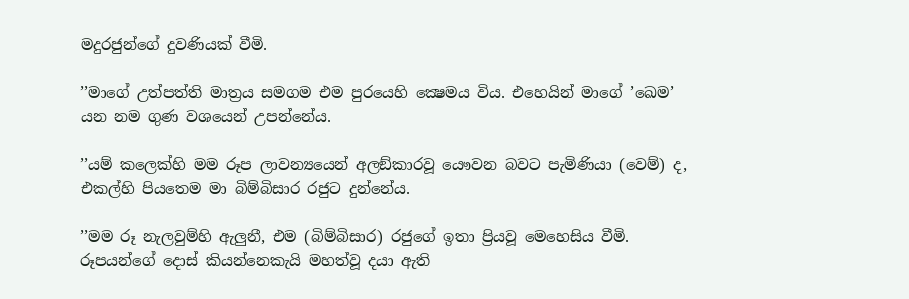මදුරජුන්ගේ දුවණියක් වීමි.

’’මාගේ උත්පත්ති මාත්‍රය සමගම එම පුරයෙහි ක්‍ෂෙමය විය. එහෙයින් මාගේ ’ඛෙම’ යන නම ගුණ වශයෙන් උපන්නේය.

’’යම් කලෙක්හි මම රූප ලාවන්‍යයෙන් අලඞ්කාරවූ යෞවන බවට පැමිණියා (වෙම්) ද, එකල්හි පියතෙම මා බිම්බිසාර රජුට දුන්නේය.

’’මම රූ නැලවුම්හි ඇලුනී, එම (බිම්බිසාර) රජුගේ ඉතා ප්‍රියවූ මෙහෙසිය වීමි. රූපයන්ගේ දොස් කියන්නෙකැයි මහත්වූ දයා ඇති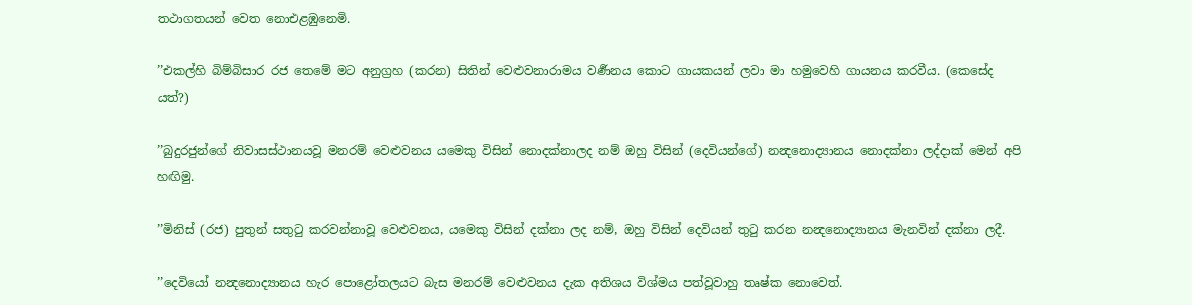තථාගතයන් වෙත නොඑළඹුනෙමි.

’’එකල්හි බිම්බිසාර රජ තෙමේ මට අනුග්‍රහ (කරන) සිතින් වෙළුවනාරාමය වර්‍ණනය කොට ගායකයන් ලවා මා හමුවෙහි ගායනය කරවීය. (කෙසේද යත්?)

’’බුදුරජුන්ගේ නිවාසස්ථානයවූ මනරම් වෙළුවනය යමෙකු විසින් නොදක්නාලද නම් ඔහු විසින් (දෙවියන්ගේ) නන්‍දනොද්‍යානය නොදක්නා ලද්දාක් මෙන් අපි හඟිමු.

’’මිනිස් (රජ) පුතුන් සතුටු කරවන්නාවූ වෙළුවනය, යමෙකු විසින් දක්නා ලද නම්, ඔහු විසින් දෙවියන් තුටු කරන නන්‍දනොද්‍යානය මැනවින් දක්නා ලදී.

’’දෙවියෝ නන්‍දනොද්‍යානය හැර පොළෝතලයට බැස මනරම් වෙළුවනය දැක අතිශය විශ්මය පත්වූවාහු තෘෂ්ක නොවෙත්.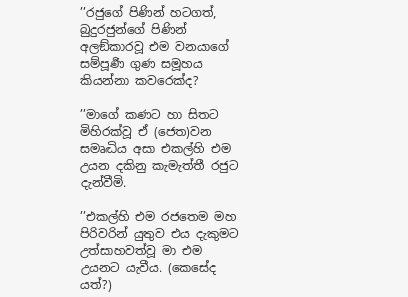’’රජුගේ පිණින් හටගත්, බුදුරජුන්ගේ පිණින් අලඞ්කාරවූ එම වනයාගේ සම්පූර්‍ණ ගුණ සමූහය කියන්නා කවරෙක්ද?

’’මාගේ කණට හා සිතට මිහිරක්වූ ඒ (ජෙත)වන සමෘද්‍ධිය අසා එකල්හි එම උයන දකිනු කැමැත්තී රජුට දැන්වීමි.

’’එකල්හි එම රජතෙම මහ පිරිවරින් යුතුව එය දැකුමට උත්සාහවත්වූ මා එම උයනට යැවීය. (කෙසේද යත්?)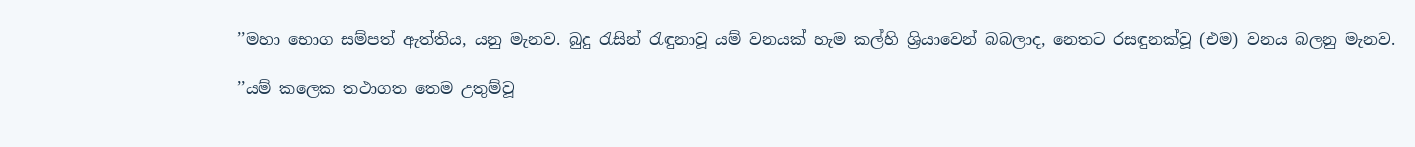’’මහා භොග සම්පත් ඇත්තිය, යනු මැනව. බුදු රැසින් රැඳුනාවූ යම් වනයක් හැම කල්හි ශ්‍රියාවෙන් බබලාද, නෙතට රසඳුනක්වූ (එම) වනය බලනු මැනව.

’’යම් කලෙක තථාගත තෙම උතුම්වූ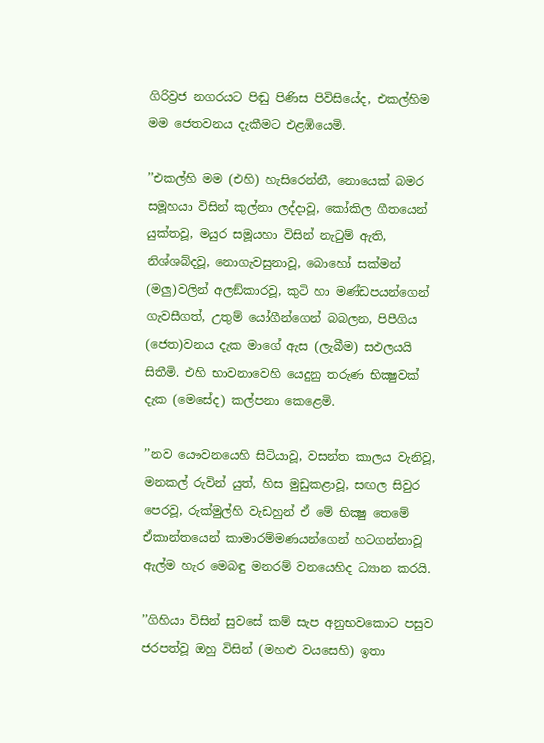ගිරිව්‍රජ නගරයට පිඬු පිණිස පිවිසියේද, එකල්හිම මම ජෙතවනය දැකීමට එළඹියෙමි.

’’එකල්හි මම (එහි) හැසිරෙන්නී, නොයෙක් බමර සමූහයා විසින් කුල්නා ලද්දාවූ, කෝකිල ගීතයෙන් යුක්තවූ, මයුර සමූයහා විසින් නැටුම් ඇති, නිශ්ශබ්දවූ, නොගැවසුනාවූ, බොහෝ සක්මන් (මලු)වලින් අලඞ්කාරවූ, කුටි හා මණ්ඩපයන්ගෙන් ගැවසීගත්, උතුම් යෝගීන්ගෙන් බබලන, පිපීගිය (ජෙත)වනය දැක මාගේ ඇස (ලැබීම) සඵලයයි සිතීමි. එහි භාවනාවෙහි යෙදුනු තරුණ භික්‍ෂුවක් දැක (මෙසේද) කල්පනා කෙළෙමි.

’’නව යෞවනයෙහි සිටියාවූ, වසන්ත කාලය වැනිවූ, මනකල් රුවින් යුත්, හිස මුඩුකළාවූ, සඟල සිවුර පෙරවූ, රුක්මුල්හි වැඩහුන් ඒ මේ භික්‍ෂු තෙමේ ඒකාන්තයෙන් කාමාරම්මණයන්ගෙන් හටගන්නාවූ ඇල්ම හැර මෙබඳු මනරම් වනයෙහිද ධ්‍යාන කරයි.

’’ගිහියා විසින් සුවසේ කම් සැප අනුභවකොට පසුව ජරපත්වූ ඔහු විසින් (මහළු වයසෙහි) ඉතා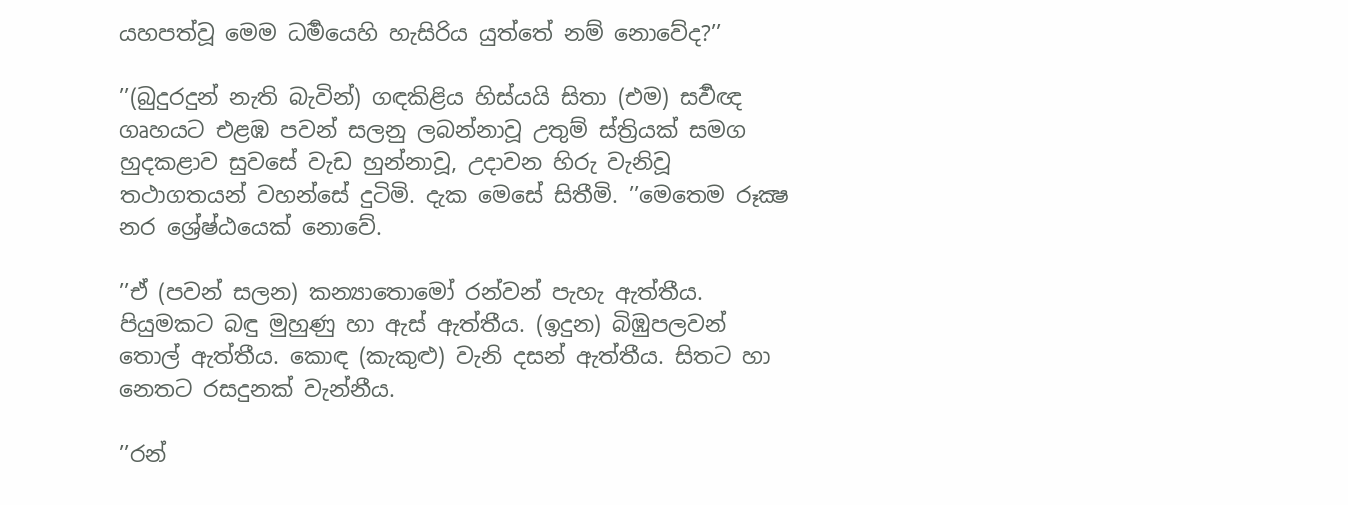යහපත්වූ මෙම ධර්‍මයෙහි හැසිරිය යුත්තේ නම් නොවේද?’’

’’(බුදුරදුන් නැති බැවින්) ගඳකිළිය හිස්යයි සිතා (එම) සර්‍වඥ ගෘහයට එළඹ පවන් සලනු ලබන්නාවූ උතුම් ස්ත්‍රියක් සමග හුදකළාව සුවසේ වැඩ හුන්නාවූ, උදාවන හිරු වැනිවූ තථාගතයන් වහන්සේ දුටිමි. දැක මෙසේ සිතීමි. ’’මෙතෙම රූක්‍ෂ නර ශ්‍රේෂ්ඨයෙක් නොවේ.

’’ඒ (පවන් සලන) කන්‍යාතොමෝ රන්වන් පැහැ ඇත්තීය. පියුමකට බඳු මුහුණු හා ඇස් ඇත්තීය. (ඉදුන) බිඹුපලවන් තොල් ඇත්තීය. කොඳ (කැකුළු) වැනි දසන් ඇත්තීය. සිතට හා නෙතට රසදුනක් වැන්නීය.

’’රන්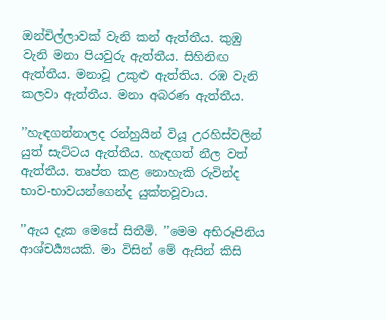ඔන්චිල්ලාවක් වැනි කන් ඇත්තීය. කුඹු වැනි මනා පියවුරු ඇත්තීය. සිහිනිඟ ඇත්තීය. මනාවූ උකුළු ඇත්තිය. රඹ වැනි කලවා ඇත්තීය. මනා අබරණ ඇත්තීය.

’’හැඳගන්නාලද රන්හුයින් වියූ උරහිස්වලින් යුත් සැට්ටය ඇත්තීය. හැඳගත් නීල වත් ඇත්තීය. තෘප්ත කළ නොහැකි රුවින්ද භාව-භාවයන්ගෙන්ද යුක්තවූවාය.

’’ඇය දැක මෙසේ සිතීමි. ’’මෙම අභිරූපිනිය ආශ්චර්‍ය්‍යයකි. මා විසින් මේ ඇසින් කිසි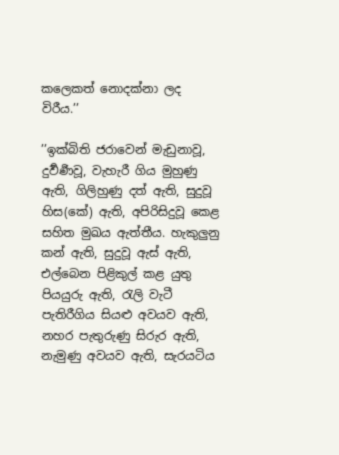කලෙකත් නොදක්නා ලද විරීය.’’

’’ඉක්බිති ජරාවෙන් මැඩුනාවූ, දුර්‍වර්‍ණවූ, වැහැරී ගිය මුහුණු ඇති, ගිලිහුණු දත් ඇති, සුදුවූ හිස(කේ) ඇති, අපිරිසිදුවූ කෙළ සහිත මුඛය ඇත්තීය. හැකුලුනු කන් ඇති, සුදුවූ ඇස් ඇති, එල්බෙන පිළිකුල් කළ යුතු පියයුරු ඇති, රැලි වැටී පැතිරීගිය සියළු අවයව ඇති, නහර පැතුරුණු සිරුර ඇති, නැමුණු අවයව ඇති, සැරයටිය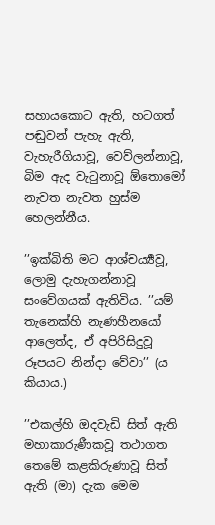සහායකොට ඇති, හටගත් පඬුවන් පැහැ ඇති, වැහැරීගියාවූ, වෙව්ලන්නාවූ, බිම ඇද වැටුනාවූ ඕතොමෝ නැවත නැවත හුස්ම හෙලන්නීය.

’’ඉක්බිති මට ආශ්චර්‍ය්‍යවූ, ලොමු දැහැගන්නාවූ සංවේගයක් ඇතිවිය. ’’යම් තැනෙක්හි නැණහීනයෝ ආලෙත්ද, ඒ අපිරිසිදුවූ රූපයට නින්දා වේවා’’ (ය කියාය.)

’’එකල්හි ඔදවැඩි සිත් ඇති මහාකාරුණීකවූ තථාගත තෙමේ කළකිරුණාවූ සිත් ඇති (මා) දැක මෙම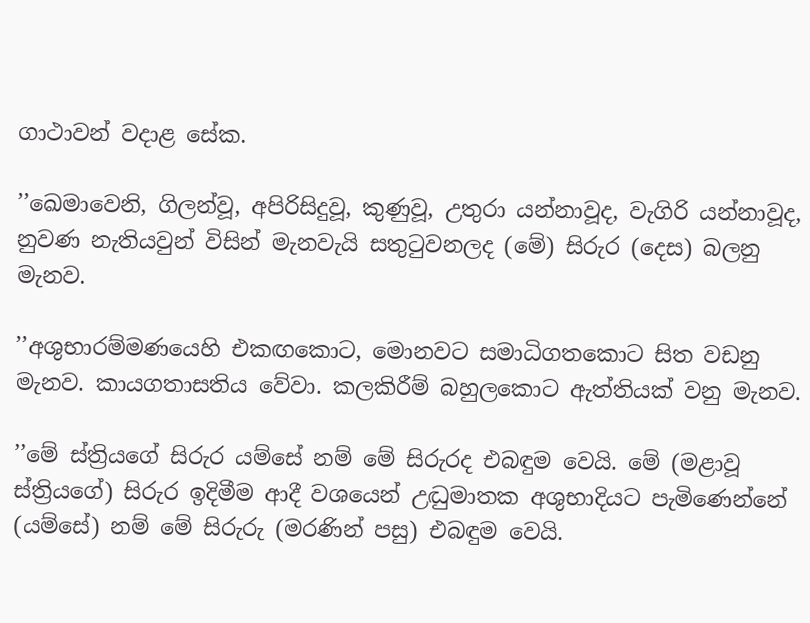ගාථාවන් වදාළ සේක.

’’ඛෙමාවෙනි, ගිලන්වූ, අපිරිසිදුවූ, කුණුවූ, උතුරා යන්නාවූද, වැගිරි යන්නාවූද, නුවණ නැතියවුන් විසින් මැනවැයි සතුටුවනලද (මේ) සිරුර (දෙස) බලනු මැනව.

’’අශුභාරම්මණයෙහි එකඟකොට, මොනවට සමාධිගතකොට සිත වඩනු මැනව. කායගතාසතිය වේවා. කලකිරීම් බහුලකොට ඇත්තියක් වනු මැනව.

’’මේ ස්ත්‍රියගේ සිරුර යම්සේ නම් මේ සිරුරද එබඳුම වෙයි. මේ (මළාවූ ස්ත්‍රියගේ) සිරුර ඉදිමීම ආදී වශයෙන් උද්‍ධුමාතක අශුභාදියට පැමිණෙන්නේ (යම්සේ) නම් මේ සිරුරු (මරණින් පසු) එබඳුම වෙයි.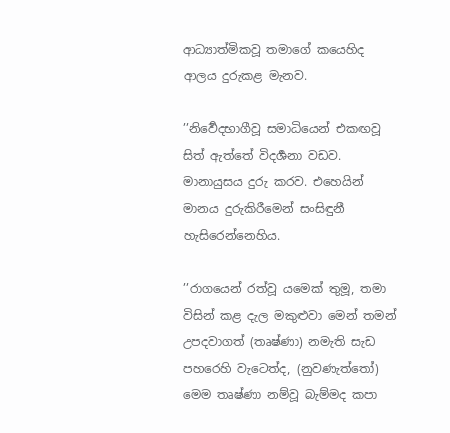ආධ්‍යාත්මිකවූ තමාගේ කයෙහිද ආලය දුරුකළ මැනව.

’’නිර්‍වෙදභාගීවූ සමාධියෙන් එකඟවූ සිත් ඇත්තේ විදර්‍ශනා වඩව. මානායුසය දුරු කරව. එහෙයින් මානය දුරුකිරීමෙන් සංසිඳුනී හැසිරෙන්නෙහිය.

’’රාගයෙන් රත්වූ යමෙක් තුමූ, තමා විසින් කළ දැල මකුළුවා මෙන් තමන් උපදවාගත් (තෘෂ්ණා) නමැති සැඩ පහරෙහි වැටෙත්ද, (නුවණැත්තෝ) මෙම තෘෂ්ණා නම්වූ බැම්මද කපා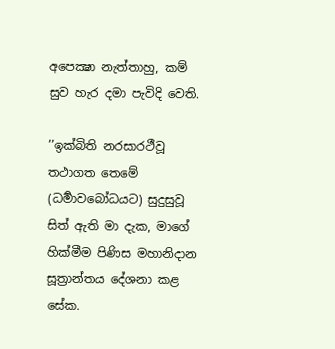අපෙක්‍ෂා නැත්තාහු, කම් සුව හැර දමා පැවිදි වෙති.

’’ඉක්බිති නරසාරථීවූ තථාගත තෙමේ (ධර්‍මාවබෝධයට) සුදුසුවූ සිත් ඇති මා දැක, මාගේ හික්මීම පිණිස මහානිදාන සූත්‍රාන්තය දේශනා කළ සේක.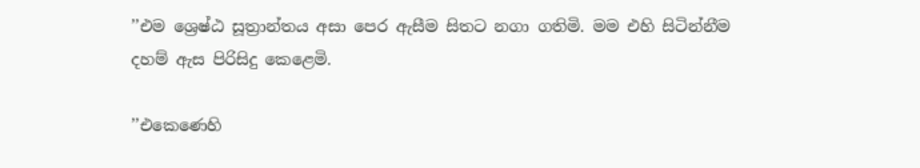’’එම ශ්‍රෙෂ්ඨ සූත්‍රාන්තය අසා පෙර ඇසීම සිතට නගා ගතිමි. මම එහි සිටින්නීම දහම් ඇස පිරිසිදු කෙළෙමි.

’’එකෙණෙහි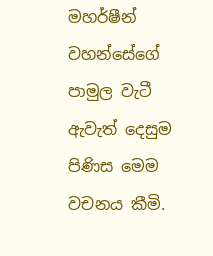මහර්ෂීන් වහන්සේගේ පාමුල වැටී ඇවැත් දෙසුම පිණිස මෙම වචනය කීමි.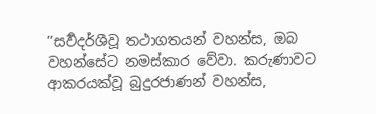’’සර්‍වදර්ශීවූ තථාගතයන් වහන්ස, ඔබ වහන්සේට නමස්කාර වේවා. කරුණාවට ආකරයක්වූ බුදුරජාණන් වහන්ස,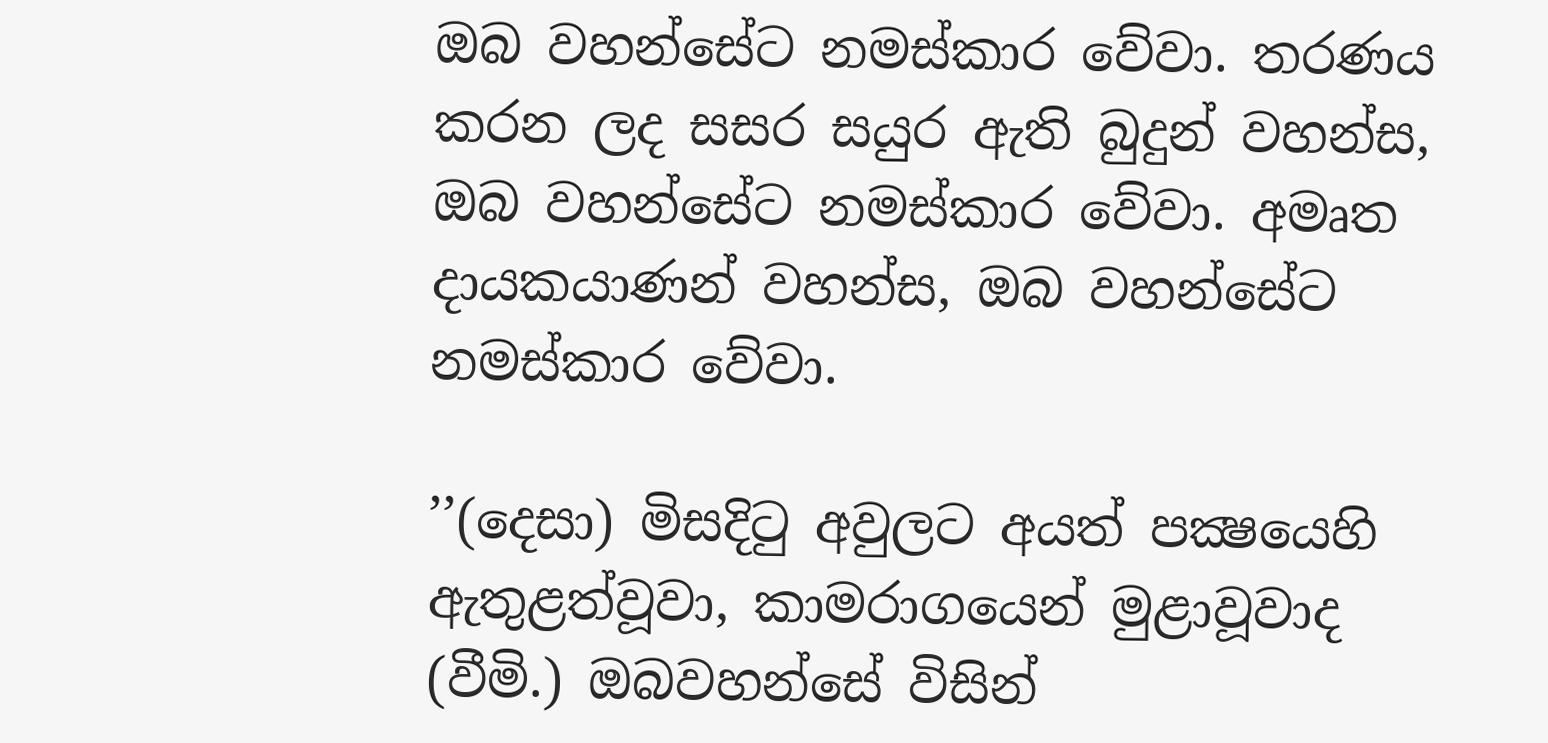ඔබ වහන්සේට නමස්කාර වේවා. තරණය කරන ලද සසර සයුර ඇති බුදුන් වහන්ස, ඔබ වහන්සේට නමස්කාර වේවා. අමෘත දායකයාණන් වහන්ස, ඔබ වහන්සේට නමස්කාර වේවා.

’’(දෙසා) මිසදිටු අවුලට අයත් පක්‍ෂයෙහි ඇතුළත්වූවා, කාමරාගයෙන් මුළාවූවාද (වීමි.) ඔබවහන්සේ විසින්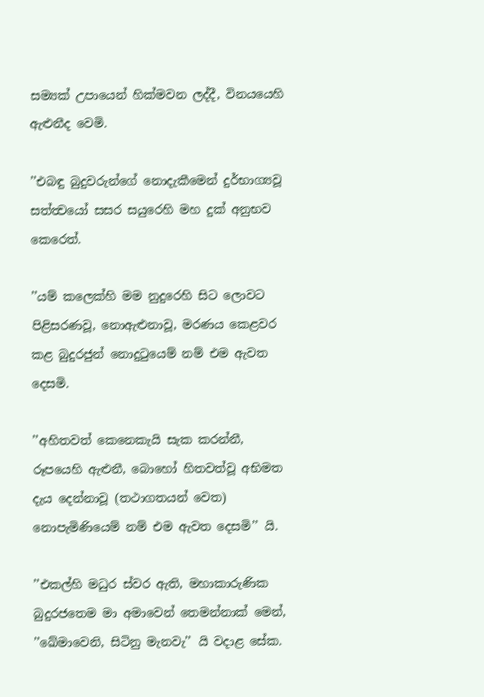සම්‍යක් උපායෙන් හික්මවන ලද්දී, විනයයෙහි ඇළුනීද වෙමි.

’’එබඳු බුදුවරුන්ගේ නොදැකීමෙන් දුර්භාග්‍යවූ සත්ත්‍වයෝ සසර සයුරෙහි මහ දුක් අනුභව කෙරෙත්.

’’යම් කලෙක්හි මම නුදුරෙහි සිට ලොවට පිළිසරණවූ, නොඇළුනාවූ, මරණය කෙළවර කළ බුදුරජුන් නොදුටුයෙම් නම් එම ඇවත දෙසමි.

’’අහිතවත් කෙනෙකැයි සැක කරන්නී, රූපයෙහි ඇළුනී, බොහෝ හිතවත්වූ අභිමත දැය දෙන්නාවූ (තථාගතයන් වෙත) නොපැමිණියෙම් නම් එම ඇවත දෙසමි’’ යි.

’’එකල්හි මධුර ස්වර ඇති, මහාකාරුණික බුදුරජතෙම මා අමාවෙන් තෙමන්නාක් මෙන්, ’’ඛේමාවෙනි, සිටිනු මැනවැ’’ යි වදාළ සේක.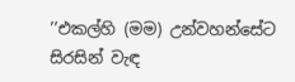’’එකල්හි (මම) උන්වහන්සේට සිරසින් වැඳ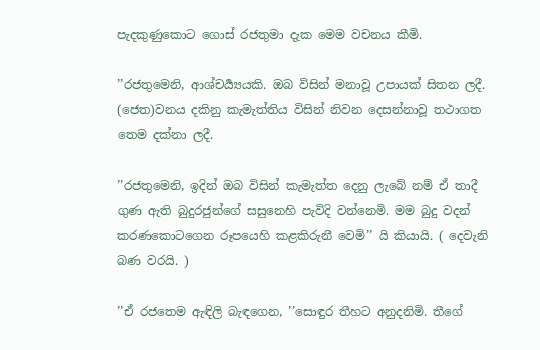පැදකුණුකොට ගොස් රජතුමා දැක මෙම වචනය කීමි.

’’රජතුමෙනි, ආශ්චර්‍ය්‍යයකි. ඔබ විසින් මනාවූ උපායක් සිතන ලදී. (ජෙත)වනය දකිනු කැමැත්තිය විසින් නිවන දෙසන්නාවූ තථාගත තෙම දක්නා ලදී.

’’රජතුමෙනි, ඉදින් ඔබ විසින් කැමැත්ත දෙනු ලැබේ නම් ඒ තාදී ගුණ ඇති බුදුරජුන්ගේ සසුනෙහි පැවිදි වන්නෙමි. මම බුදු වදන් කරණකොටගෙන රූපයෙහි කළකිරුනී වෙමි’’ යි කියායි. ( දෙවැනි බණ වරයි. )

’’ඒ රජතෙම ඇඳිලි බැඳගෙන, ’’සොඳුර තීහට අනුදනිමි. තීගේ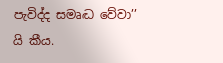පැවිද්ද සමෘද්‍ධ වේවා’’ යි කීය.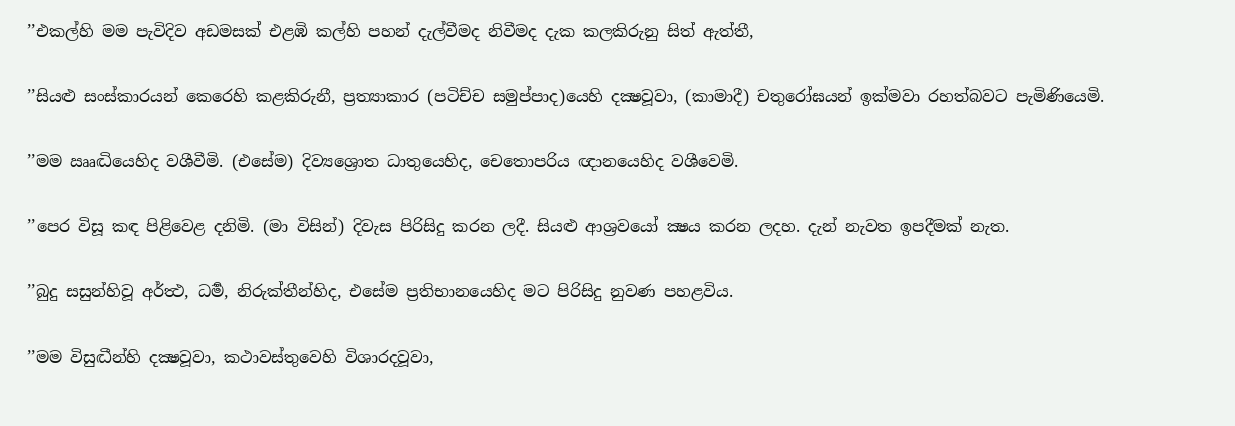’’එකල්හි මම පැවිදිව අඩමසක් එළඹි කල්හි පහන් දැල්වීමද නිවීමද දැක කලකිරුනු සිත් ඇත්තී,

’’සියළු සංස්කාරයන් කෙරෙහි කළකිරුනී, ප්‍රත්‍යාකාර (පටිච්ච සමුප්පාද)යෙහි දක්‍ෂවූවා, (කාමාදී) චතුරෝඝයන් ඉක්මවා රහත්බවට පැමිණියෙමි.

’’මම ඎද්‍ධියෙහිද වශීවීමි. (එසේම) දිව්‍යශ්‍රොත ධාතුයෙහිද, චෙතොපරිය ඥානයෙහිද වශීවෙමි.

’’පෙර විසූ කඳ පිළිවෙළ දනිමි. (මා විසින්) දිවැස පිරිසිදු කරන ලදී. සියළු ආශ්‍රවයෝ ක්‍ෂය කරන ලදහ. දැන් නැවත ඉපදීමක් නැත.

’’බුදු සසුන්හිවූ අර්ත්‍ථ, ධර්‍ම, නිරුක්තීන්හිද, එසේම ප්‍රතිභානයෙහිද මට පිරිසිදු නුවණ පහළවිය.

’’මම විසුද්‍ධීන්හි දක්‍ෂවූවා, කථාවස්තුවෙහි විශාරදවූවා,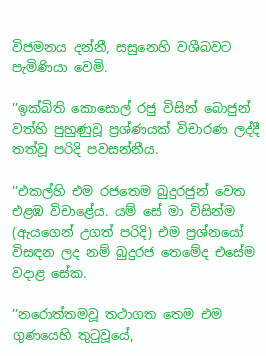විජමනය දන්නී, සසුනෙහි වශීබවට පැමිණියා වෙමි.

’’ඉක්බිති කොසොල් රජු විසින් බොජුන් වත්හි පුහුණුවූ ප්‍රශ්ණයක් විචාරණ ලද්දී තත්වූ පරිදි පවසන්නීය.

’’එකල්හි එම රජතෙම බුදුරජුන් වෙත එළඹ විචාළේය. යම් සේ මා විසින්ම (ඇයගෙන් උගත් පරිදි) එම ප්‍රශ්නයෝ විසඳන ලද නම් බුදුරජ තෙමේද එසේම වදාළ සේක.

’’නරොත්තමවූ තථාගත තෙම එම ගුණයෙහි තුටුවූයේ,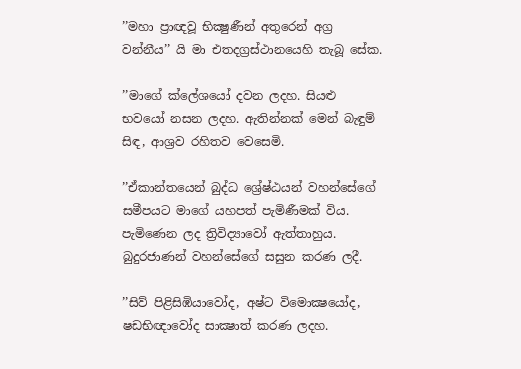’’මහා ප්‍රාඥවූ භික්‍ෂුණීන් අතුරෙන් අග්‍ර වන්නීය’’ යි මා එතදග්‍රස්ථානයෙහි තැබූ සේක.

’’මාගේ ක්ලේශයෝ දවන ලදහ. සියළු භවයෝ නසන ලදහ. ඇතින්නක් මෙන් බැඳුම් සිඳ, ආශ්‍රව රහිතව වෙසෙමි.

’’ඒකාන්තයෙන් බුද්ධ ශ්‍රේෂ්ඨයන් වහන්සේගේ සමීපයට මාගේ යහපත් පැමිණීමක් විය. පැමිණෙන ලද ත්‍රිවිද්‍යාවෝ ඇත්තාහුය. බුදුරජාණන් වහන්සේගේ සසුන කරණ ලදී.

’’සිව් පිළිසිඹියාවෝද, අෂ්ට විමොක්‍ෂයෝද, ෂඩභිඥාවෝද සාක්‍ෂාත් කරණ ලදහ.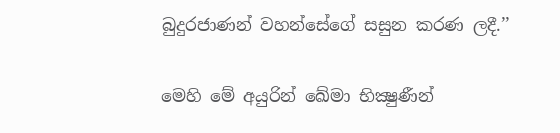බුදුරජාණන් වහන්සේගේ සසුන කරණ ලදී.’’

මෙහි මේ අයුරින් ඛේමා භික්‍ෂුණීන්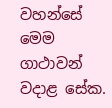වහන්සේ මෙම ගාථාවන් වදාළ සේක.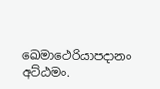ඛෙමාථෙරියාපදානං අට්ඨමං.